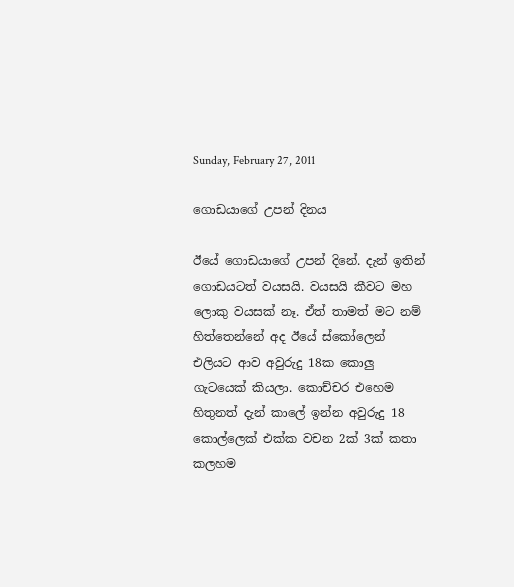Sunday, February 27, 2011

ගොඩයාගේ උපන් දිනය

ඊයේ ගොඩයාගේ උපන් දිනේ. දැන් ඉතින් ගොඩයටත් වයසයි. වයසයි කීවට මහ ලොකු වයසක් නෑ. ඒත් තාමත් මට නම් හිත්තෙන්නේ අද ඊයේ ස්කෝලෙන් එලියට ආව අවුරුදු 18ක කොලු ගැටයෙක් කියලා. කොච්චර එහෙම හිතුනත් දැන් කාලේ ඉන්න අවුරුදු 18 කොල්ලෙක් එක්ක වචන 2ක් 3ක් කතා කලහම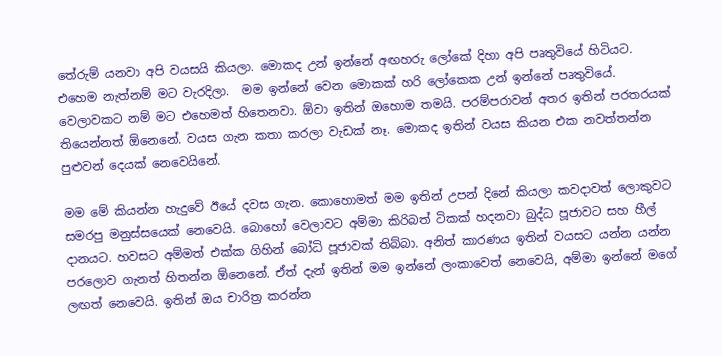තේරුම් යනවා අපි වයසයි කියලා. මොකද උන් ඉන්නේ අඟහරු ලෝකේ දිහා අපි පෘතුවියේ හිටියට. එහෙම නැත්නම් මට වැරදිලා.  මම ඉන්නේ වෙන මොකක් හරි ලෝකෙක උන් ඉන්නේ පෘතුවියේ. වෙලාවකට නම් මට එහෙමත් හිතෙනවා. ඕවා ඉතින් ඔහොම තමයි. පරම්පරාවන් අතර ඉතින් පරතරයක් තියෙන්නත් ඕනෙනේ. වයස ගැන කතා කරලා වැඩක් නෑ. මොකද ඉතින් වයස කියන එක නවත්තන්න පුළුවන් දෙයක් නෙවෙයිනේ.

මම මේ කියන්න හැදුවේ ඊයේ දවස ගැන. කොහොමත් මම ඉතින් උපන් දිනේ කියලා කවදාවත් ලොකුවට සමරපු මනුස්සයෙක් නෙවෙයි. බොහෝ වෙලාවට අම්මා කිරිබත් ටිකක් හදනවා බුද්ධ පූජාවට සහ හීල් දානයට. හවසට අම්මත් එක්ක ගිහින් බෝධි පූජාවක් තිබ්බා. අනිත් කාරණය ඉතින් වයසට යන්න යන්න පරලොව ගැනත් හිතන්න ඕනෙනේ. ඒත් දැන් ඉතින් මම ඉන්නේ ලංකාවෙත් නෙවෙයි, අම්මා ඉන්නේ මගේ ලඟත් නෙවෙයි. ඉතින් ඔය චාරිත්‍ර කරන්න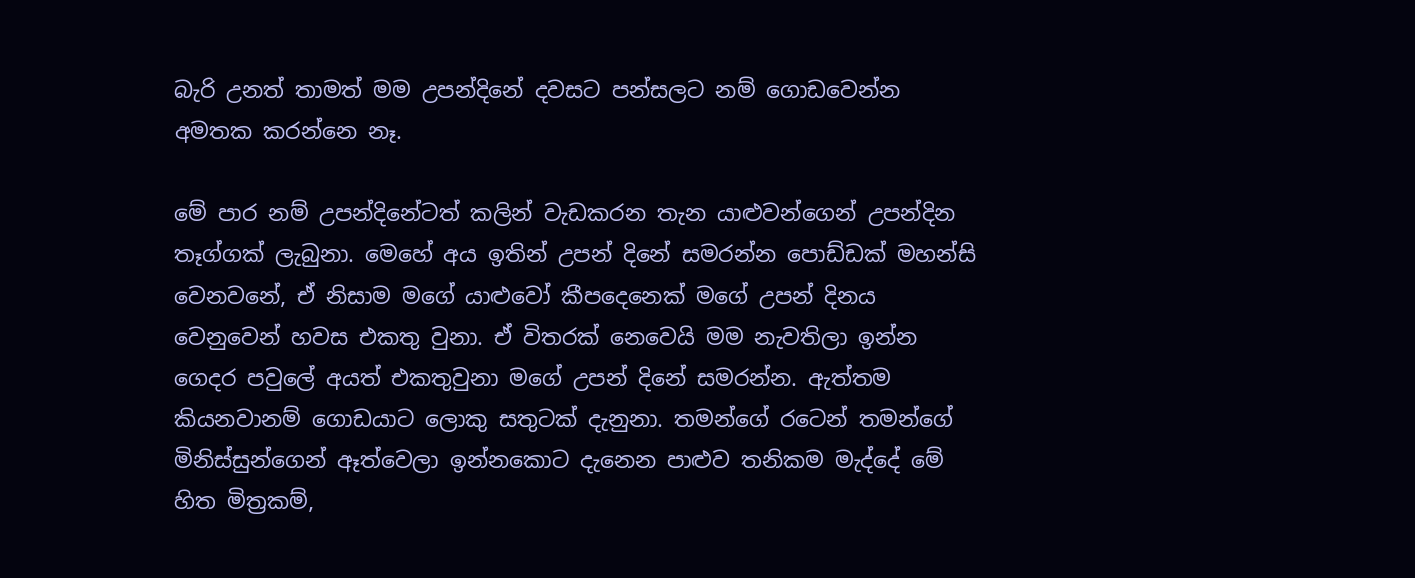බැරි උනත් තාමත් මම උපන්දිනේ දවසට පන්සලට නම් ගොඩවෙන්න අමතක කරන්නෙ නෑ.

මේ පාර නම් උපන්දිනේටත් කලින් වැඩකරන තැන යාළුවන්ගෙන් උපන්දින තෑග්ගක් ලැබුනා. මෙහේ අය ඉතින් උපන් දිනේ සමරන්න පොඩ්ඩක් මහන්සි වෙනවනේ, ඒ නිසාම මගේ යාළුවෝ කීපදෙනෙක් මගේ උපන් දිනය වෙනුවෙන් හවස එකතු වුනා. ඒ විතරක් නෙවෙයි මම නැවතිලා ඉන්න ගෙදර පවුලේ අයත් එකතුවුනා මගේ උපන් දිනේ සමරන්න. ඇත්තම කියනවානම් ගොඩයාට ලොකු සතුටක් දැනුනා. තමන්ගේ රටෙන් තමන්ගේ මිනිස්සුන්ගෙන් ඈත්වෙලා ඉන්නකොට දැනෙන පාළුව තනිකම මැද්දේ මේ හිත මිත්‍රකම්,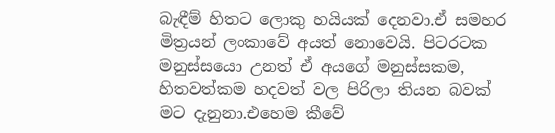බැඳීම් හිතට ලොකු හයියක් දෙනවා.ඒ සමහර මිත්‍රයන් ලංකාවේ අයත් නොවෙයි. පිටරටක මනුස්සයො උනත් ඒ අයගේ මනුස්සකම, හිතවත්කම හදවත් වල පිරිලා තියන බවක් මට දැනුනා.එහෙම කීවේ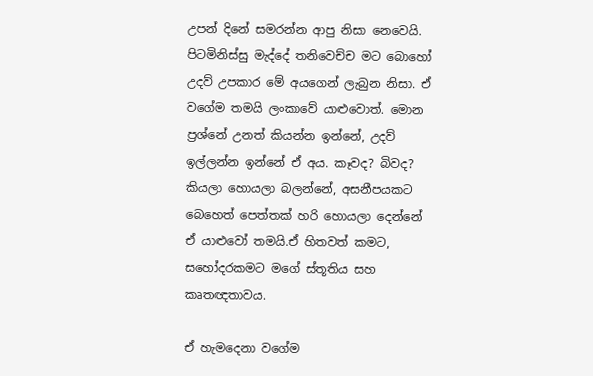උපන් දිනේ සමරන්න ආපු නිසා නෙවෙයි. පිටමිනිස්සු මැද්දේ තනිවෙච්ච මට බොහෝ උදව් උපකාර මේ අයගෙන් ලැබුන නිසා. ඒ වගේම තමයි ලංකාවේ යාළුවොත්. මොන ප්‍රශ්නේ උනත් කියන්න ඉන්නේ, උදව් ඉල්ලන්න ඉන්නේ ඒ අය. කෑවද? බිවද? කියලා හොයලා බලන්නේ, අසනීපයකට බෙහෙත් පෙත්තක් හරි හොයලා දෙන්නේ ඒ යාළුවෝ තමයි.ඒ හිතවත් කමට, සහෝදරකමට මගේ ස්තූතිය සහ කෘතඥතාවය.

ඒ හැමදෙනා වගේම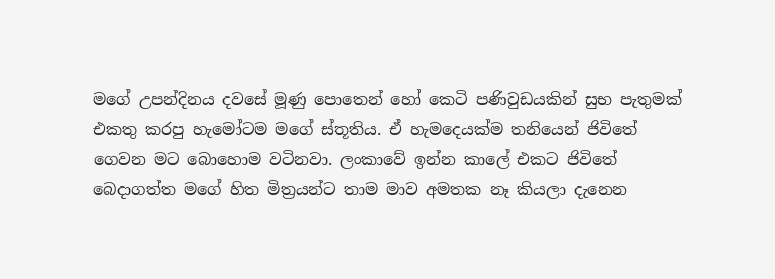මගේ උපන්දිනය දවසේ මූණු පොතෙන් හෝ කෙටි පණිවුඩයකින් සුභ පැතුමක් එකතු කරපු හැමෝටම මගේ ස්තූතිය. ඒ හැමදෙයක්ම තනියෙන් ජිවිතේ ගෙවන මට බොහොම වටිනවා. ලංකාවේ ඉන්න කාලේ එකට ජිවිතේ බෙදාගත්ත මගේ හිත මිත්‍රයන්ට තාම මාව අමතක නෑ කියලා දැනෙන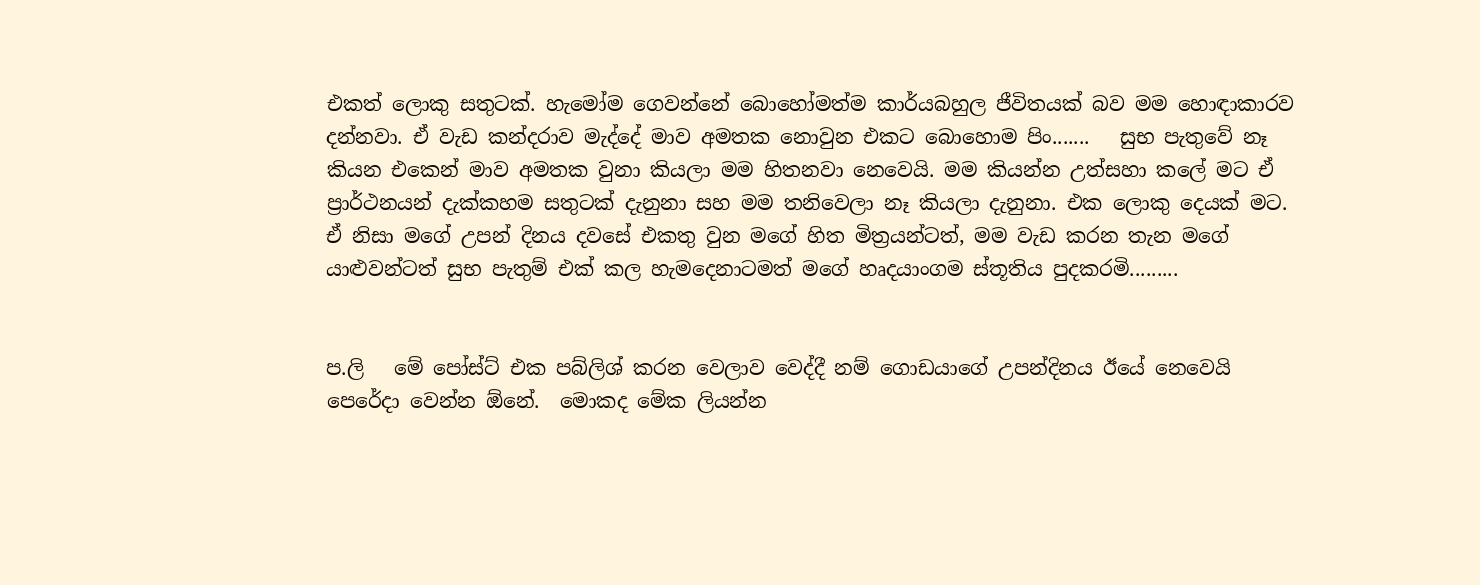එකත් ලොකු සතුටක්. හැමෝම ගෙවන්නේ බොහෝමත්ම කාර්යබහුල ජීවිතයක් බව මම හොඳාකාරව දන්නවා. ඒ වැඩ කන්දරාව මැද්දේ මාව අමතක නොවුන එකට බොහොම පිං.......   සුභ පැතුවේ නෑ කියන එකෙන් මාව අමතක වුනා කියලා මම හිතනවා නෙවෙයි. මම කියන්න උත්සහා කලේ මට ඒ ප්‍රාර්ථනයන් දැක්කහම සතුටක් දැනුනා සහ මම තනිවෙලා නෑ කියලා දැනුනා. එක ලොකු දෙයක් මට. ඒ නිසා මගේ උපන් දිනය දවසේ එකතු වුන මගේ හිත මිත්‍රයන්ටත්, මම වැඩ කරන තැන මගේ යාළුවන්ටත් සුභ පැතුම් එක් කල හැමදෙනාටමත් මගේ හෘදයාංගම ස්තූතිය පුදකරමි.........


ප.ලි   මේ පෝස්ට් එක පබ්ලිශ් කරන වෙලාව වෙද්දී නම් ගොඩයාගේ උපන්දිනය ඊයේ නෙවෙයි පෙරේදා වෙන්න ඕනේ.  මොකද මේක ලියන්න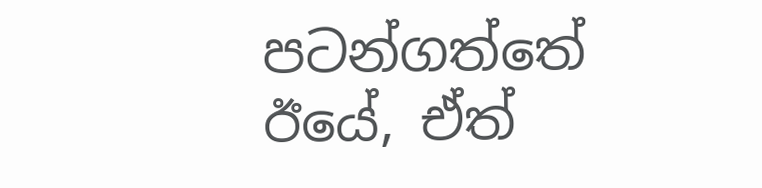පටන්ගත්තේ ඊයේ, ඒත්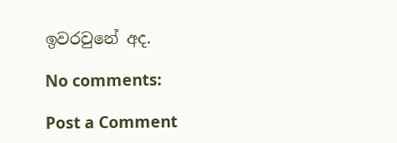ඉවරවුනේ අද.

No comments:

Post a Comment